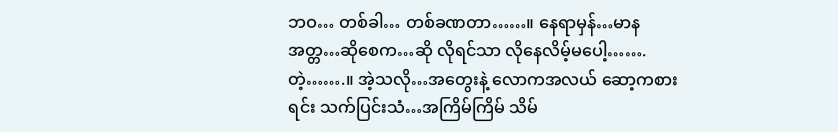ဘဝ… တစ်ခါ… တစ်ခဏတာ……။ နေရာမှန်…မာန အတ္တ…ဆိုစေက…ဆို လိုရင်သာ လိုနေလိမ့်မပေါ့…….တဲ့…….။ အဲ့သလို…အတွေးနဲ့ လောကအလယ် ဆော့ကစားရင်း သက်ပြင်းသံ…အကြိမ်ကြိမ် သိမ်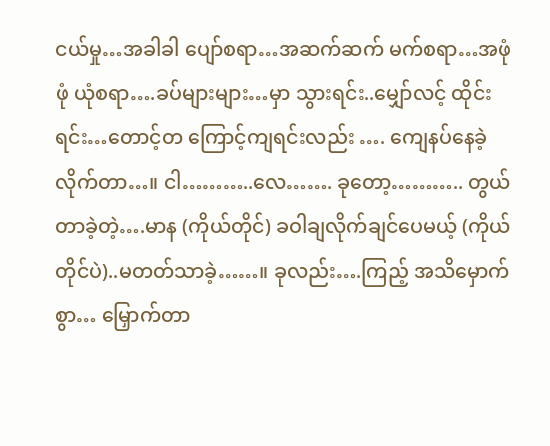ငယ်မှု…အခါခါ ပျော်စရာ…အဆက်ဆက် မက်စရာ…အဖုံဖုံ ယုံစရာ….ခပ်များများ…မှာ သွားရင်း..မျှော်လင့် ထိုင်းရင်း…တောင့်တ ကြောင့်ကျရင်းလည်း …. ကျေနပ်နေခဲ့လိုက်တာ…။ ငါ………..လေ……. ခုတော့……….. တွယ်တာခဲ့တဲ့….မာန (ကိုယ်တိုင်) ခဝါချလိုက်ချင်ပေမယ့် (ကိုယ်တိုင်ပဲ)..မတတ်သာခဲ့……။ ခုလည်း….ကြည့် အသိမှောက်စွာ… မြှောက်တာ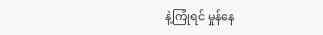နဲ့ကြုံရင် မှုန်နေ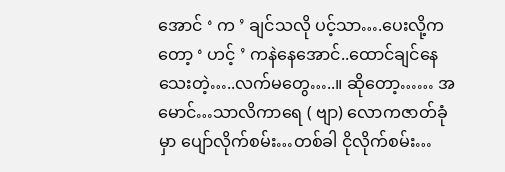အောင် ‘ က ’ ချင်သလို ပင့်သာ….ပေးလို့ကတော့ ‘ ဟင့် ’ ကနဲနေအောင်..ထောင်ချင်နေသေးတဲ့…..လက်မတွေ…..။ ဆိုတော့…… အမောင်…သာလိကာရေ ( ဗျာ) လောကဇာတ်ခုံမှာ ပျော်လိုက်စမ်း…တစ်ခါ ငိုလိုက်စမ်း…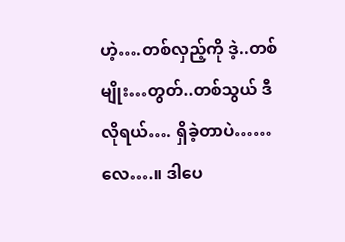ဟဲ့….တစ်လှည့်ကို ဒဲ့..တစ်မျိုး…တွတ်..တစ်သွယ် ဒီလိုရယ်…. ရှိခဲ့တာပဲ……လေ….။ ဒါပေ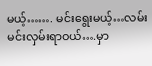မယ့်……. မင်းရွေးမယ့်…လမ်း မင်းလှမ်းရာဝယ်….မှာ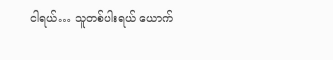ငါရယ်… သူတစ်ပါးရယ် ယောက်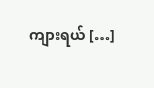ကျားရယ် […]